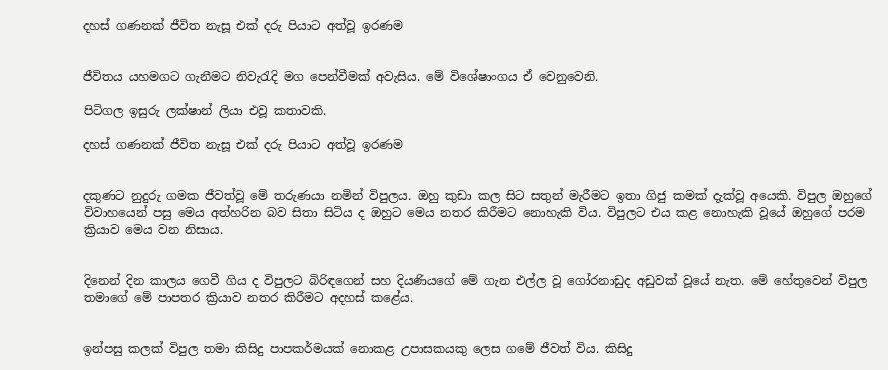දහස් ගණනක් ජීවිත නැසූ එක් දරු පියාට අත්වූ ඉරණම


ජීවිතය යහමගට ගැනීමට නිවැරැදි මග පෙන්වීමක් අවැසිය. මේ විශේෂාංගය ඒ වෙනුවෙනි.

පිටිගල ඉසුරු ලක්ෂාන් ලියා එවූ කතාවකි.

දහස් ගණනක් ජීවිත නැසූ එක් දරු පියාට අත්වූ ඉරණම


දකුණට නුදුරු ගමක ජීවත්වූ මේ තරුණයා නමින් විපුලය. ඔහු කුඩා කල සිට සතුන් මැරීමට ඉතා ගිජු කමක් දැක්වූ අයෙකි. විපුල ඔහුගේ විවාහයෙන් පසු මෙය අත්හරින බව සිතා සිටිය ද ඔහුට මෙය නතර කිරීමට නොහැකි විය. විපුලට එය කළ නොහැකි වූයේ ඔහුගේ පරම ක්‍රියාව මෙය වන නිසාය.


දිනෙන් දින කාලය ගෙවී ගිය ද විපුලට බිරිඳගෙන් සහ දියණියගේ මේ ගැන එල්ල වූ ගෝරනාඩුද අඩුවක් වූයේ නැත. මේ හේතුවෙන් විපුල තමාගේ මේ පාපතර ක්‍රියාව නතර කිරීමට අදහස් කළේය.


ඉන්පසු කලක් විපුල තමා කිසිදු පාපකර්මයක් නොකළ උපාසකයකු ලෙස ගමේ ජීවත් විය. කිසිදු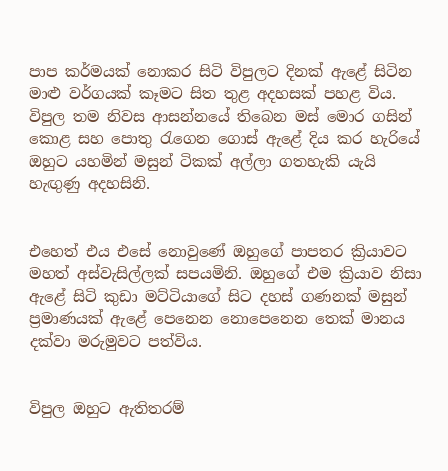පාප කර්මයක් නොකර සිටි විපුලට දිනක් ඇළේ සිටින මාළු වර්ගයක් කෑමට සිත තුළ අදහසක් පහළ විය. විපුල තම නිවස ආසන්නයේ තිබෙන මස් මොර ගසින් කොළ සහ පොතු රැගෙන ගොස් ඇළේ දිය කර හැරියේ ඔහුට යහමින් මසුන් ටිකක් අල්ලා ගතහැකි යැයි හැඟුණු අදහසිනි.


එහෙත් එය එසේ නොවුණේ ඔහුගේ පාපතර ක්‍රියාවට මහත් අස්වැසිල්ලක් සපයමිනි. ඔහුගේ එම ක්‍රියාව නිසා ඇළේ සිටි කුඩා මට්ටියාගේ සිට දහස් ගණනක් මසුන් ප්‍රමාණයක් ඇළේ පෙනෙන නොපෙනෙන තෙක් මානය දක්වා මරුමුවට පත්විය.


විපුල ඔහුට ඇතිතරම්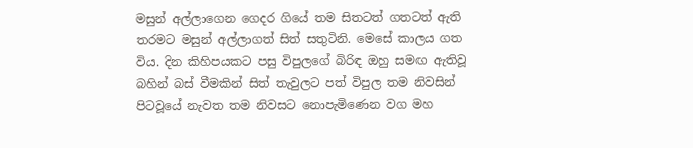මසුන් අල්ලාගෙන ගෙදර ගියේ තම සිතටත් ගතටත් ඇති තරමට මසුන් අල්ලාගත් සිත් සතුටිනි. මෙසේ කාලය ගත විය. දින කිහිපයකට පසු විපුලගේ බිරිඳ ඔහු සමඟ ඇතිවූ බහින් බස් වීමකින් සිත් තැවුලට පත් විපුල තම නිවසින් පිටවූයේ නැවත තම නිවසට නොපැමිණෙන වග මහ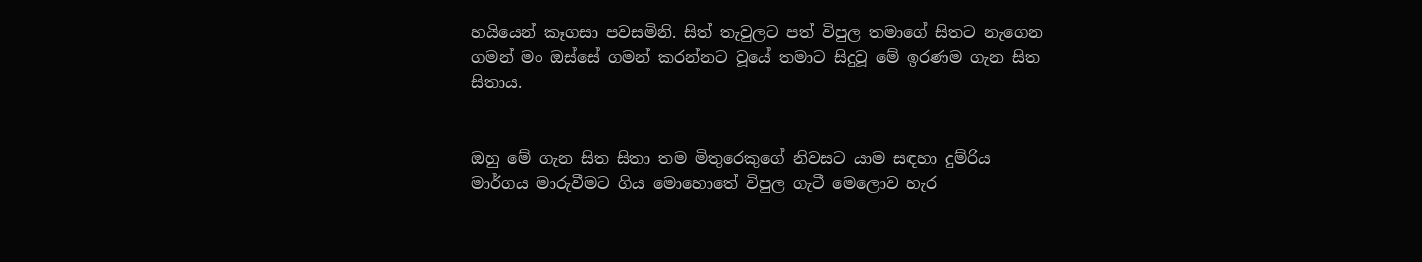හයියෙන් කෑගසා පවසමිනි. සිත් තැවුලට පත් විපුල තමාගේ සිතට නැගෙන ගමන් මං ඔස්සේ ගමන් කරන්නට වූයේ තමාට සිදුවූ මේ ඉරණම ගැන සිත සිතාය.


ඔහු මේ ගැන සිත සිතා තම මිතුරෙකුගේ නිවසට යාම සඳහා දුම්රිය මාර්ගය මාරුවීමට ගිය මොහොතේ විපුල ගැටී මෙලොව හැර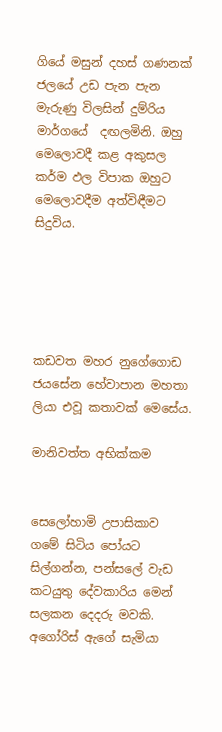ගියේ මසුන් දහස් ගණනක් ජලයේ උඩ පැන පැන මැරුණු විලසින් දුම්රිය මාර්ගයේ  දඟලමිනි. ඔහු මෙලොවදී කළ අකුසල කර්ම ඵල විපාක ඔහුට මෙලොවදීම අත්විඳීමට සිදුවිය.





කඩවත මහර නුගේගොඩ ජයසේන හේවාපාන මහතා ලියා එවූ කතාවක් මෙසේය.

මානිවත්ත අභික්කම


සෙලෝහාමි උපාසිකාව ගමේ සිටිය පෝයට සිල්ගන්න, පන්සලේ වැඩ කටයුතු දේවකාරිය මෙන් සලකන දෙදරු මවකි. අගෝරිස් ඇගේ සැමියා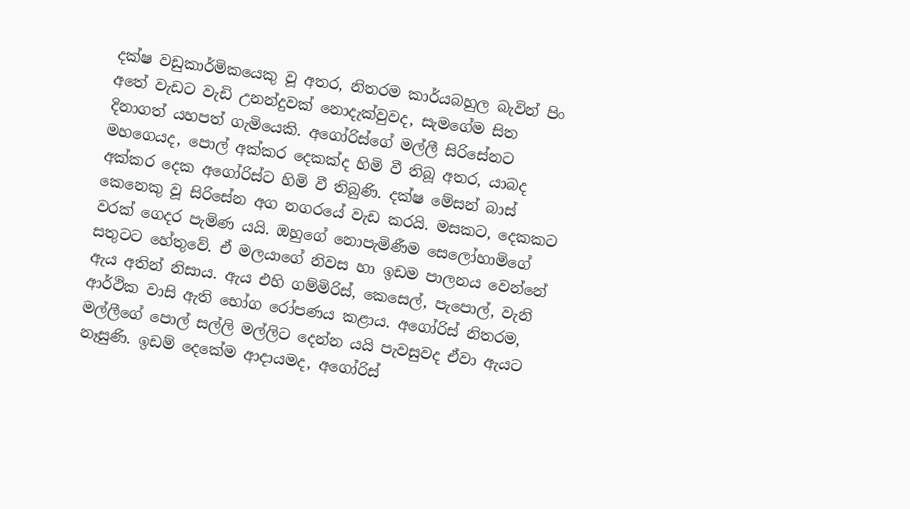දක්ෂ වඩුකාර්මිකයෙකු වූ අතර, නිතරම කාර්යබහුල බැවින් පිං අතේ වැඩට වැඩි උනන්දුවක් නොදැක්වුවද, සැමගේම සිත දිනාගත් යහපත් ගැමියෙකි. අගෝරිස්ගේ මල්ලී සිරිසේනට මහගෙයද, පොල් අක්කර දෙකක්ද හිමි වී තිබූ අතර, යාබද අක්කර දෙක අගෝරිස්ට හිමි වී තිබුණි. දක්ෂ මේසන් බාස් කෙනෙකු වූ සිරිසේන අග නගරයේ වැඩ කරයි. මසකට, දෙකකට වරක් ගෙදර පැමිණ යයි. ඔහුගේ නොපැමිණීම සෙලෝහාමිගේ සතුටට හේතුවේ. ඒ මලයාගේ නිවස හා ඉඩම පාලනය වෙන්නේ ඇය අතින් නිසාය. ඇය එහි ගම්මිරිස්, කෙසෙල්, පැපොල්, වැනි ආර්ථික වාසි ඇති භෝග රෝපණය කළාය. අගෝරිස් නිතරම, මල්ලීගේ පොල් සල්ලි මල්ලිට දෙන්න යයි පැවසුවද ඒවා ඇයට නෑසුණි. ඉඩම් දෙකේම ආදායමද, අගෝරිස්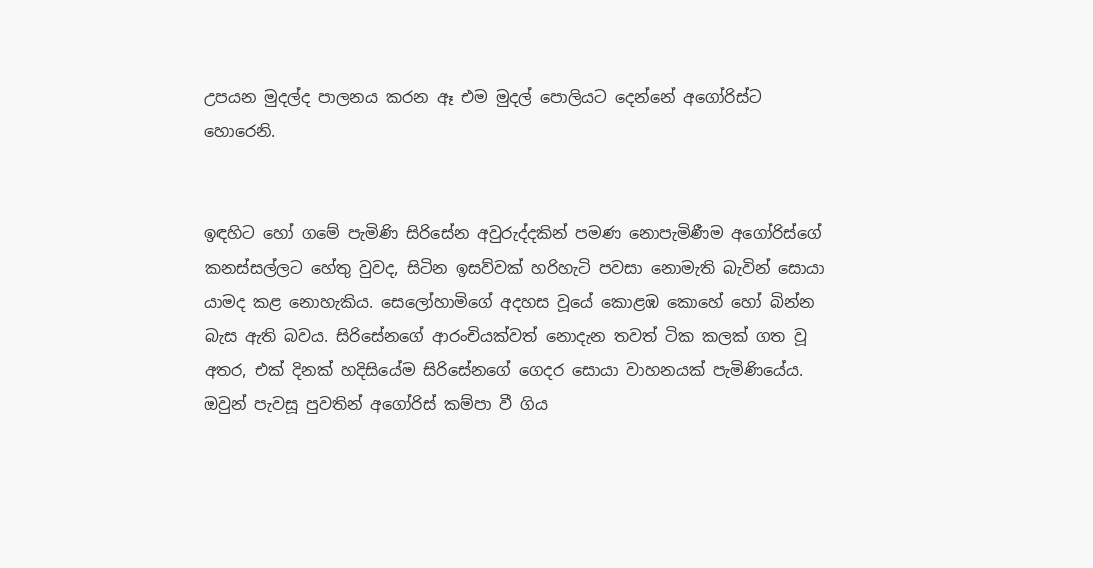උපයන මුදල්ද පාලනය කරන ඈ එම මුදල් පොලියට දෙන්නේ අගෝරිස්ට හොරෙනි.


ඉඳහිට හෝ ගමේ පැමිණි සිරිසේන අවුරුද්දකින් පමණ නොපැමිණීම අගෝරිස්ගේ කනස්සල්ලට හේතු වුවද, සිටින ඉසව්වක් හරිහැටි පවසා නොමැති බැවින් සොයා යාමද කළ නොහැකිය. සෙලෝහාමිගේ අදහස වූයේ කොළඹ කොහේ හෝ බින්න බැස ඇති බවය. සිරිසේනගේ ආරංචියක්වත් නොදැන තවත් ටික කලක් ගත වූ අතර, එක් දිනක් හදිසියේම සිරිසේනගේ ගෙදර සොයා වාහනයක් පැමිණියේය. ඔවුන් පැවසූ පුවතින් අගෝරිස් කම්පා වී ගිය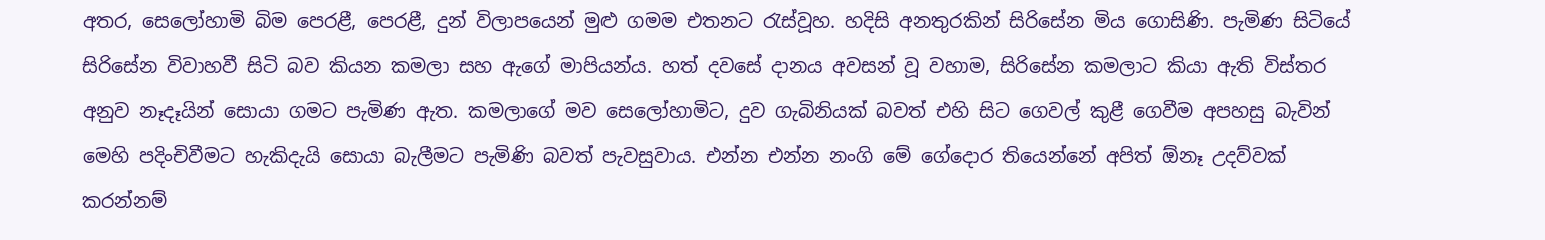අතර, සෙලෝහාමි බිම පෙරළී, පෙරළී, දුන් විලාපයෙන් මුළු ගමම එතනට රැස්වූහ. හදිසි අනතුරකින් සිරිසේන මිය ගොසිණි. පැමිණ සිටියේ සිරිසේන විවාහවී සිටි බව කියන කමලා සහ ඇගේ මාපියන්ය. හත් දවසේ දානය අවසන් වූ වහාම, සිරිසේන කමලාට කියා ඇති විස්තර අනුව නෑදෑයින් සොයා ගමට පැමිණ ඇත. කමලාගේ මව සෙලෝහාමිට, දුව ගැබිනියක් බවත් එහි සිට ගෙවල් කුළී ගෙවීම අපහසු බැවින් මෙහි පදිංචිවීමට හැකිදැයි සොයා බැලීමට පැමිණි බවත් පැවසුවාය. එන්න එන්න නංගි මේ ගේදොර තියෙන්නේ අපිත් ඕනෑ උදව්වක් කරන්නම්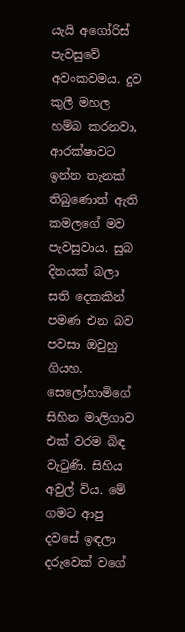යැයි අගෝරිස් පැවසුවේ අවංකවමය. දුව කුලී මහල හම්බ කරනවා, ආරක්ෂාවට ඉන්න තැනක් තිබුණොත් ඇති කමලගේ මව පැවසුවාය. සුබ දිනයක් බලා සති දෙකකින් පමණ එන බව පවසා ඔවුහු ගියහ.
සෙලෝහාමිගේ සිහින මාලිගාව එක් වරම බිඳ වැටුණි. සිහිය අවුල් විය. මේ ගමට ආපු දවසේ ඉඳලා දරුවෙක් වගේ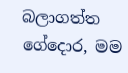බලාගත්ත ගේදොර, මම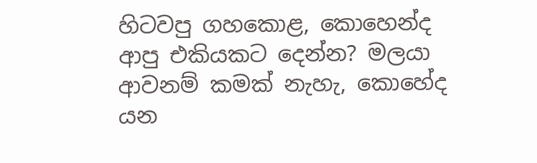හිටවපු ගහකොළ, කොහෙන්ද ආපු එකියකට දෙන්න? මලයා ආවනම් කමක් නැහැ, කොහේද යන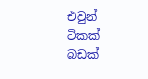එවුන් ටිකක් බඩක්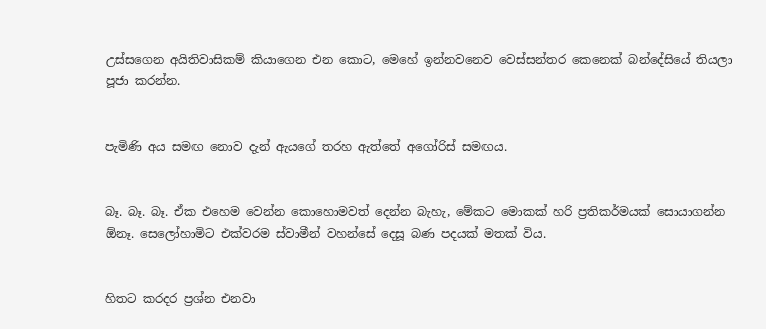උස්සගෙන අයිතිවාසිකම් කියාගෙන එන කොට, මෙහේ ඉන්නවනෙව වෙස්සන්තර කෙනෙක් බන්දේසියේ තියලා පූජා කරන්න.


පැමිණි අය සමඟ නොව දැන් ඇයගේ තරහ ඇත්තේ අගෝරිස් සමඟය.


බෑ. බෑ. බෑ. ඒක එහෙම වෙන්න කොහොමවත් දෙන්න බැහැ, මේකට මොකක් හරි ප්‍රතිකර්මයක් සොයාගන්න ඕනෑ. සෙලෝහාමිට එක්වරම ස්වාමීන් වහන්සේ දෙසූ බණ පදයක් මතක් විය.


හිතට කරදර ප්‍රශ්න එනවා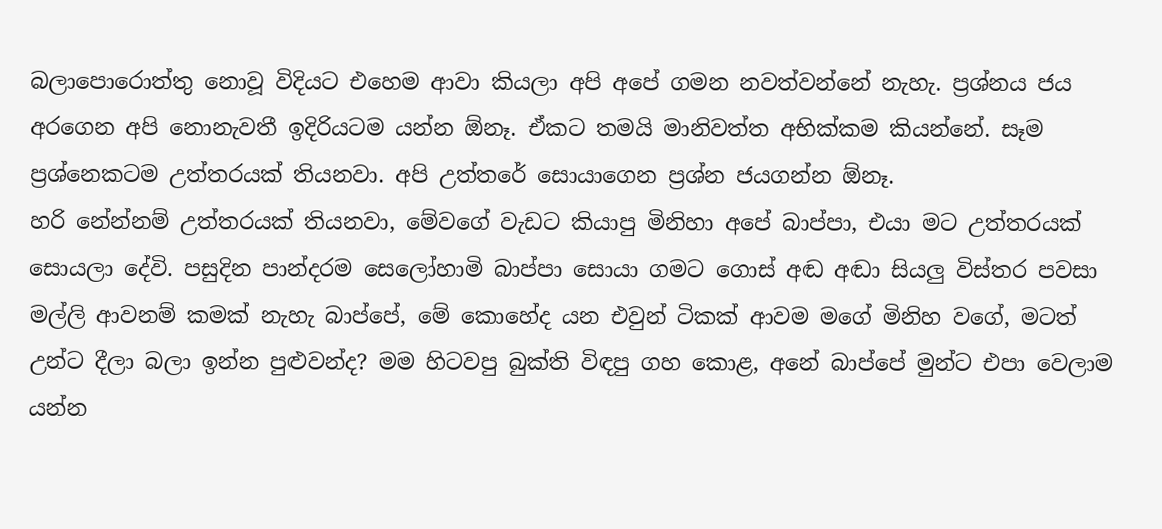බලාපොරොත්තු නොවූ විදියට එහෙම ආවා කියලා අපි අපේ ගමන නවත්වන්නේ නැහැ. ප්‍රශ්නය ජය අරගෙන අපි නොනැවතී ඉදිරියටම යන්න ඕනෑ. ඒකට තමයි මානිවත්ත අභික්කම කියන්නේ. සෑම ප්‍රශ්නෙකටම උත්තරයක් තියනවා. අපි උත්තරේ සොයාගෙන ප්‍රශ්න ජයගන්න ඕනෑ.
හරි නේන්නම් උත්තරයක් තියනවා, මේවගේ වැඩට කියාපු මිනිහා අපේ බාප්පා, එයා මට උත්තරයක් සොයලා දේවි. පසුදින පාන්දරම සෙලෝහාමි බාප්පා සොයා ගමට ගොස් අඬ අඬා සියලු විස්තර පවසා මල්ලි ආවනම් කමක් නැහැ බාප්පේ, මේ කොහේද යන එවුන් ටිකක් ආවම මගේ මිනිහ වගේ, මටත් උන්ට දීලා බලා ඉන්න පුළුවන්ද? මම හිටවපු බුක්ති විඳපු ගහ කොළ, අනේ බාප්පේ මුන්ට එපා වෙලාම යන්න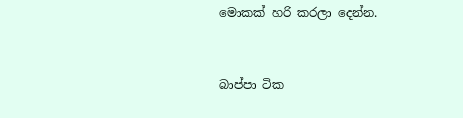මොකක් හරි කරලා දෙන්න.


බාප්පා ටික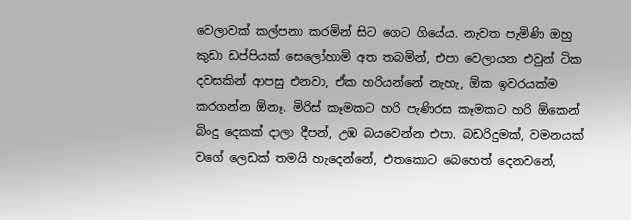වෙලාවක් කල්පනා කරමින් සිට ගෙට ගියේය. නැවත පැමිණි ඔහු කුඩා ඩප්පියක් සෙලෝහාමි අත තබමින්, එපා වෙලායන එවුන් ටික දවසකින් ආපසු එනවා, ඒක හරියන්නේ නැහැ, ඕක ඉවරයක්ම කරගන්න ඕනෑ. මිරිස් කෑමකට හරි පැණිරස කෑමකට හරි ඕකෙන් බිංදු දෙකක් දාලා දීපන්, උඹ බයවෙන්න එපා. බඩරිදුමක්, වමනයක් වගේ ලෙඩක් තමයි හැදෙන්නේ, එතකොට බෙහෙත් දෙනවනේ,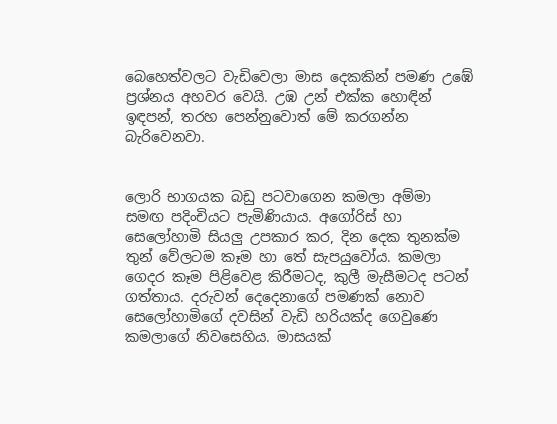බෙහෙත්වලට වැඩිවෙලා මාස දෙකකින් පමණ උඹේ ප්‍රශ්නය අහවර වෙයි. උඹ උන් එක්ක හොඳින් ඉඳපන්, තරහ පෙන්නුවොත් මේ කරගන්න බැරිවෙනවා.


ලොරි භාගයක බඩු පටවාගෙන කමලා අම්මා සමඟ පදිංචියට පැමිණියාය. අගෝරිස් හා සෙලෝහාමි සියලු උපකාර කර, දින දෙක තුනක්ම තුන් වේලටම කෑම හා තේ සැපයුවෝය. කමලා ගෙදර කෑම පිළිවෙළ කිරීමටද, කුලී මැසීමටද පටන් ගත්තාය. දරුවන් දෙදෙනාගේ පමණක් නොව සෙලෝහාමිගේ දවසින් වැඩි හරියක්ද ගෙවුණෙ කමලාගේ නිවසෙහිය. මාසයක්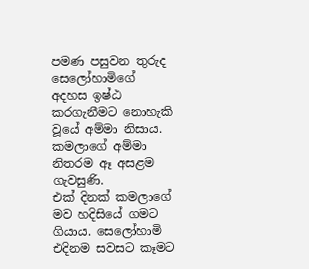පමණ පසුවන තුරුද සෙලෝහාමිගේ අදහස ඉෂ්ඨ කරගැනීමට නොහැකි වූයේ අම්මා නිසාය. කමලාගේ අම්මා නිතරම ඈ අසළම ගැවසුණි.
එක් දිනක් කමලාගේ මව හදිසියේ ගමට ගියාය. සෙලෝහාමි එදිනම සවසට කෑමට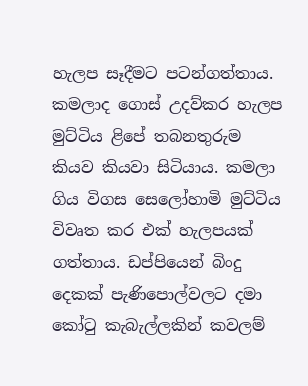හැලප සෑදීමට පටන්ගත්තාය. කමලාද ගොස් උදව්කර හැලප මුට්ටිය ළිපේ තබනතුරුම කියව කියවා සිටියාය. කමලා ගිය විගස සෙලෝහාමි මුට්ටිය විවෘත කර එක් හැලපයක් ගත්තාය. ඩප්පියෙන් බිංදු දෙකක් පැණිපොල්වලට දමා කෝටු කැබැල්ලකින් කවලම්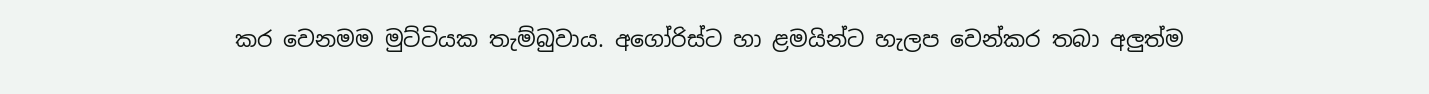කර වෙනමම මුට්ටියක තැම්බුවාය. අගෝරිස්ට හා ළමයින්ට හැලප වෙන්කර තබා අලුත්ම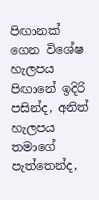පිඟානක් ගෙන විශේෂ හැලපය පිඟානේ ඉදිරි පසින්ද, අනිත් හැලපය තමාගේ පැත්තෙන්ද,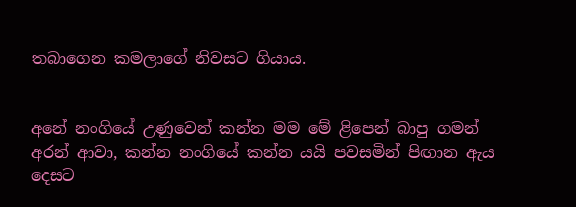තබාගෙන කමලාගේ නිවසට ගියාය.


අනේ නංගියේ උණුවෙන් කන්න මම මේ ළිපෙන් බාපු ගමන් අරන් ආවා, කන්න නංගියේ කන්න යයි පවසමින් පිඟාන ඇය දෙසට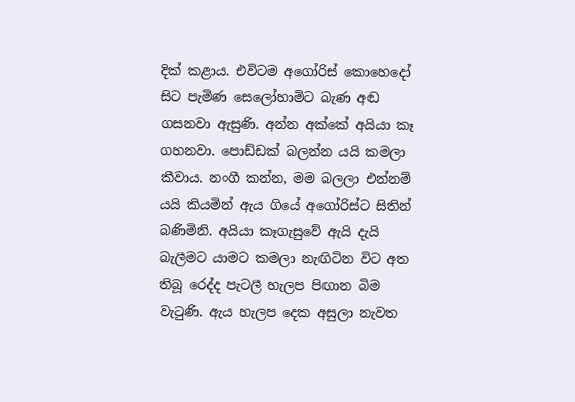දික් කළාය. එවිටම අගෝරිස් කොහෙදෝ සිට පැමිණ සෙලෝහාමිට බැණ අඬ ගසනවා ඇසුණි. අන්න අක්කේ අයියා කෑ ගහනවා. පොඩ්ඩක් බලන්න යයි කමලා කීවාය. නංගී කන්න, මම බලලා එන්නම් යයි කියමින් ඇය ගියේ අගෝරිස්ට සිතින් බණිමිනි. අයියා කෑගැසුවේ ඇයි දැයි බැලීමට යාමට කමලා නැඟිටින විට අත තිබූ රෙද්ද පැටලී හැලප පිඟාන බිම වැටුණි. ඇය හැලප දෙක අසුලා නැවත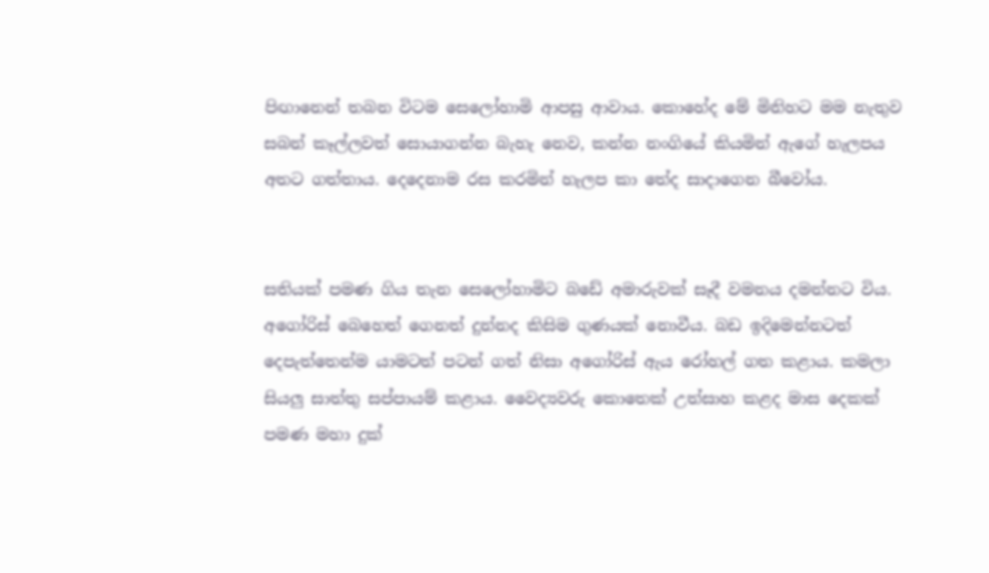පිඟානෙන් තබන විටම සෙලෝහාමි ආපසු ආවාය. කොහේද මේ මිනිහට මම නැතුව සබන් කෑල්ලවත් සොයාගන්න බැහැ නෙව, කන්න නංගියේ කියමින් ඇගේ හැලපය අතට ගත්තාය. දෙදෙනාම රස කරමින් හැලප කා තේද සාදාගෙන බීවෝය.


සතියක් පමණ ගිය තැන සෙලෝහාමිට බඩේ අමාරුවක් සෑදී වමනය දමන්නට විය. අගෝරිස් බෙහෙත් ගෙනත් දුන්නද කිසිම ගුණයක් නොවීය. බඩ ඉදිමෙන්නටත් දෙපැත්තෙන්ම යාමටත් පටන් ගත් නිසා අගෝරිස් ඇය රෝහල් ගත කළාය. කමලා සියලු සාත්තු සප්පායම් කළාය. වෛද්‍යවරු කොතෙක් උත්සාහ කළද මාස දෙකක් පමණ මහා දුක්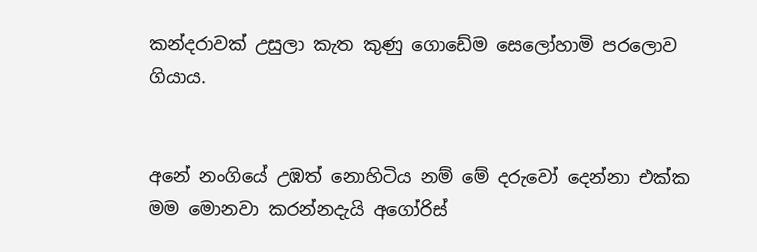කන්දරාවක් උසුලා කැත කුණු ගොඩේම සෙලෝහාමි පරලොව ගියාය.


අනේ නංගියේ උඹත් නොහිටිය නම් මේ දරුවෝ දෙන්නා එක්ක මම මොනවා කරන්නදැයි අගෝරිස්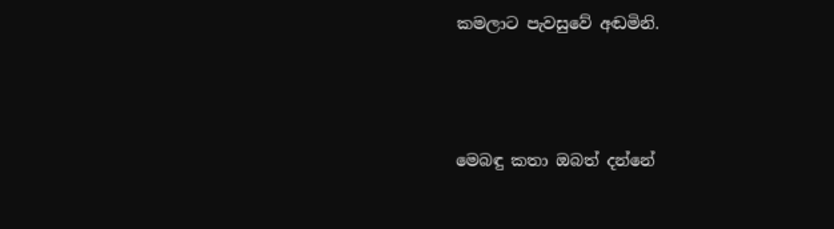කමලාට පැවසුවේ අඬමිනි.




මෙබඳු කතා ඔබත් දන්නේ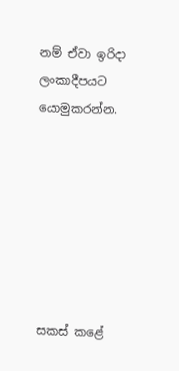නම් ඒවා ඉරිදා ලංකාදීපයට යොමුකරන්න.







සකස් කළේ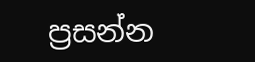ප්‍රසන්න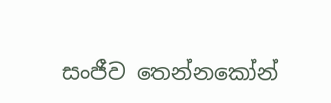සංජීව තෙන්නකෝන්